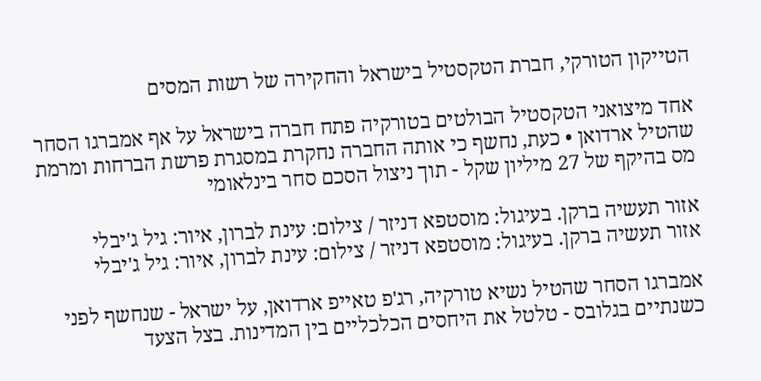הטייקון הטורקי, חברת הטקסטיל בישראל והחקירה של רשות המסים

אחד מיצואני הטקסטיל הבולטים בטורקיה פתח חברה בישראל על אף אמברגו הסחר שהטיל ארדואן • כעת, נחשף כי אותה החברה נחקרת במסגרת פרשת הברחות ומרמת מס בהיקף של 27 מיליון שקל - תוך ניצול הסכם סחר בינלאומי

אזור תעשיה ברקן. בעיגול: מוסטפא דניזר / צילום: עינת לברון, איור: גיל ג'יבלי
אזור תעשיה ברקן. בעיגול: מוסטפא דניזר / צילום: עינת לברון, איור: גיל ג'יבלי

אמברגו הסחר שהטיל נשיא טורקיה, רג'פ טאייפ ארדואן, על ישראל - שנחשף לפני כשנתיים בגלובס - טלטל את היחסים הכלכליים בין המדינות. בצל הצעד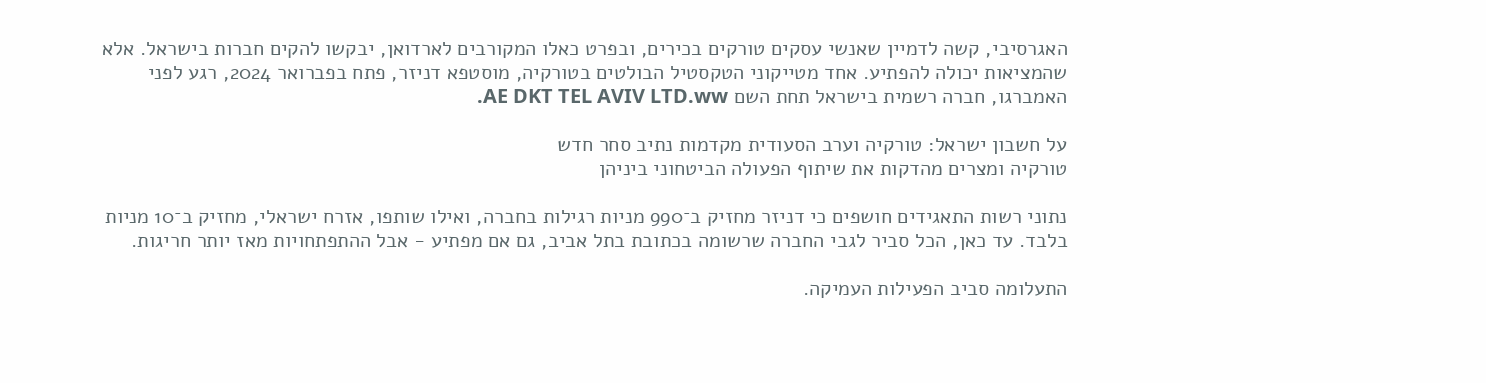האגרסיבי, קשה לדמיין שאנשי עסקים טורקים בכירים, ובפרט כאלו המקורבים לארדואן, יבקשו להקים חברות בישראל. אלא שהמציאות יכולה להפתיע. אחד מטייקוני הטקסטיל הבולטים בטורקיה, מוסטפא דניזר, פתח בפברואר 2024, רגע לפני האמברגו, חברה רשמית בישראל תחת השם AE DKT TEL AVIV LTD.ww.

על חשבון ישראל: טורקיה וערב הסעודית מקדמות נתיב סחר חדש
טורקיה ומצרים מהדקות את שיתוף הפעולה הביטחוני ביניהן

נתוני רשות התאגידים חושפים כי דניזר מחזיק ב־990 מניות רגילות בחברה, ואילו שותפו, אזרח ישראלי, מחזיק ב־10 מניות בלבד. עד כאן, הכל סביר לגבי החברה שרשומה בכתובת בתל אביב, גם אם מפתיע - אבל ההתפתחויות מאז יותר חריגות.

התעלומה סביב הפעילות העמיקה.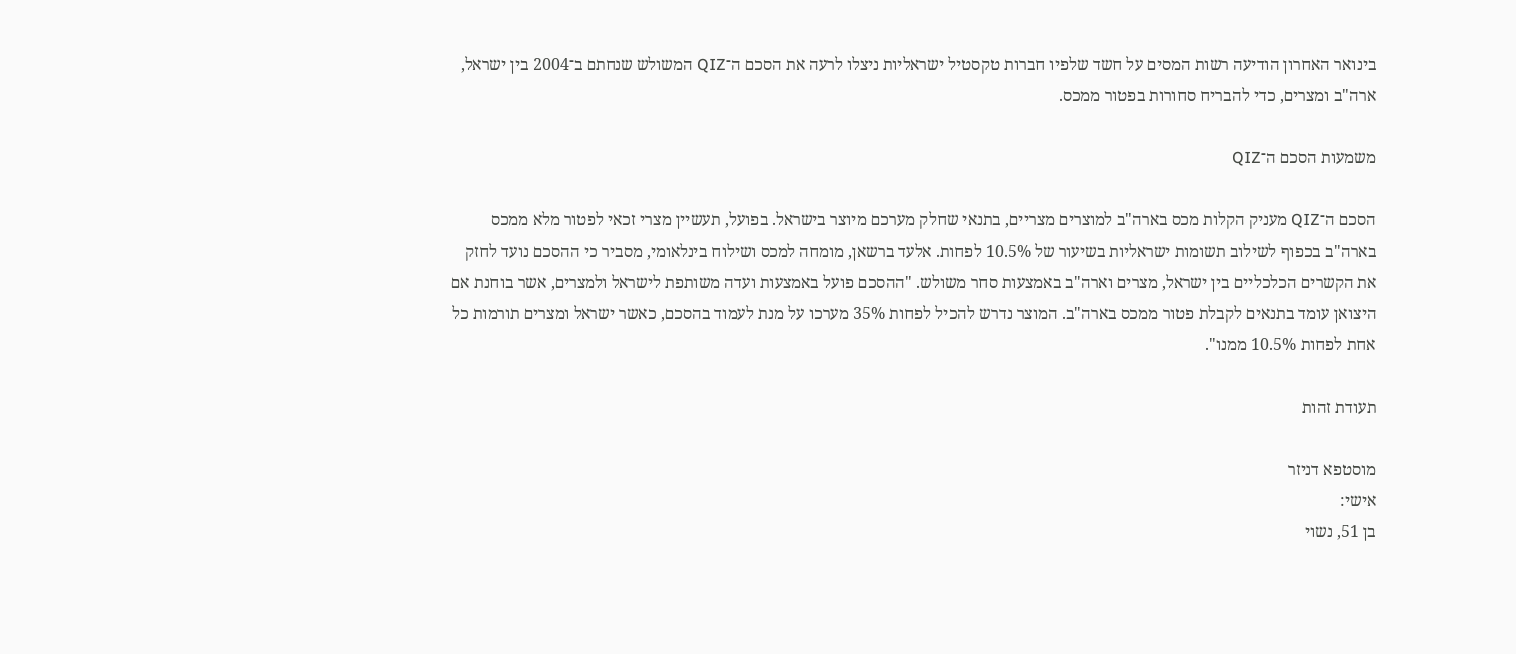בינואר האחרון הודיעה רשות המסים על חשד שלפיו חברות טקסטיל ישראליות ניצלו לרעה את הסכם ה־QIZ המשולש שנחתם ב־2004 בין ישראל, ארה"ב ומצרים, כדי להבריח סחורות בפטור ממכס.

משמעות הסכם ה־QIZ

הסכם ה־QIZ מעניק הקלות מכס בארה"ב למוצרים מצריים, בתנאי שחלק מערכם מיוצר בישראל. בפועל, תעשיין מצרי זכאי לפטור מלא ממכס בארה"ב בכפוף לשילוב תשומות ישראליות בשיעור של 10.5% לפחות. אלעד ברשאן, מומחה למכס ושילוח בינלאומי, מסביר כי ההסכם נועד לחזק את הקשרים הכלכליים בין ישראל, מצרים וארה"ב באמצעות סחר משולש. "ההסכם פועל באמצעות ועדה משותפת לישראל ולמצרים, אשר בוחנת אם היצואן עומד בתנאים לקבלת פטור ממכס בארה"ב. המוצר נדרש להכיל לפחות 35% מערכו על מנת לעמוד בהסכם, כאשר ישראל ומצרים תורמות כל אחת לפחות 10.5% ממנו".

תעודת זהות

מוסטפא דניזר
אישי:
בן 51, נשוי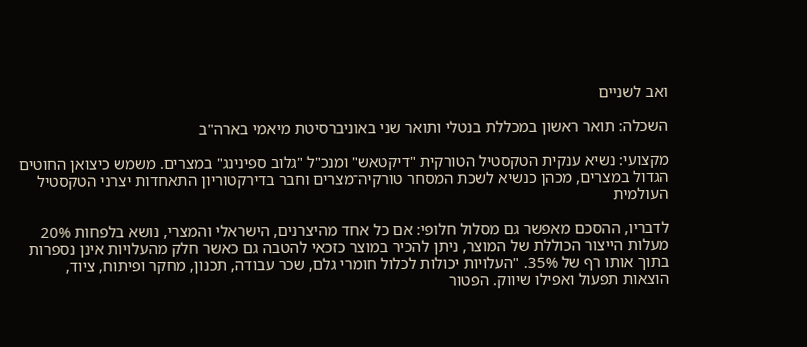ואב לשניים

השכלה: תואר ראשון במכללת בנטלי ותואר שני באוניברסיטת מיאמי בארה"ב

מקצועי: נשיא ענקית הטקסטיל הטורקית "דיקטאש" ומנכ"ל "גלוב ספינינג" במצרים. משמש כיצואן החוטים הגדול במצרים, מכהן כנשיא לשכת המסחר טורקיה־מצרים וחבר בדירקטוריון התאחדות יצרני הטקסטיל העולמית

לדבריו, ההסכם מאפשר גם מסלול חלופי: אם כל אחד מהיצרנים, הישראלי והמצרי, נושא בלפחות 20% מעלות הייצור הכוללת של המוצר, ניתן להכיר במוצר כזכאי להטבה גם כאשר חלק מהעלויות אינן נספרות בתוך אותו רף של 35%. "העלויות יכולות לכלול חומרי גלם, שכר עבודה, תכנון, מחקר ופיתוח, ציוד, הוצאות תפעול ואפילו שיווק. הפטור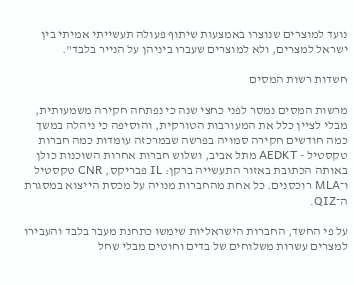נועד למוצרים שנוצרו באמצעות שיתוף פעולה תעשייתי אמיתי בין ישראל למצרים, ולא למוצרים שעברו ביניהן על הנייר בלבד".

חשדות רשות המסים

מרשות המסים נמסר לפני כחצי שנה כי נפתחה חקירה משמעותית, מבלי לציין כלל את המעורבות הטורקית, והוסיפה כי ניהלה במשך כמה חודשים חקירה סמויה בפרשה שבמרכזה עומדות כמה חברות טקסטיל - AEDKT מתל אביב, ושלוש חברות אחרות השוכנות כולן באותה הכתובת באזור התעשייה ברקן: IL פבריקס, CNR טקסטיל ו־MLA רוכסנים. כל אחת מהחברות מנויה על מכסת הייצוא במסגרת ה־QIZ.

על פי החשד, החברות הישראליות שימשו כתחנת מעבר בלבד והעבירו למצרים עשרות משלוחים של בדים וחוטים מבלי שחל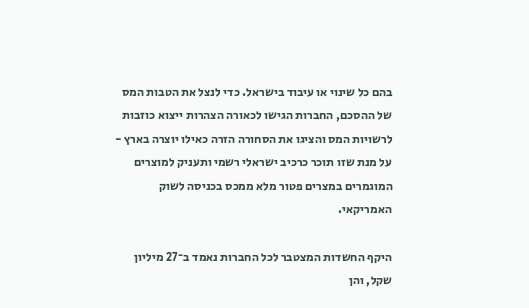בהם כל שינוי או עיבוד בישראל. כדי לנצל את הטבות המס של ההסכם, החברות הגישו לכאורה הצהרות ייצוא כוזבות לרשויות המס והציגו את הסחורה הזרה כאילו יוצרה בארץ - על מנת שזו תוכר כרכיב ישראלי רשמי ותעניק למוצרים המוגמרים במצרים פטור מלא ממכס בכניסה לשוק האמריקאי.

היקף החשדות המצטבר לכל החברות נאמד ב־27 מיליון שקל, והן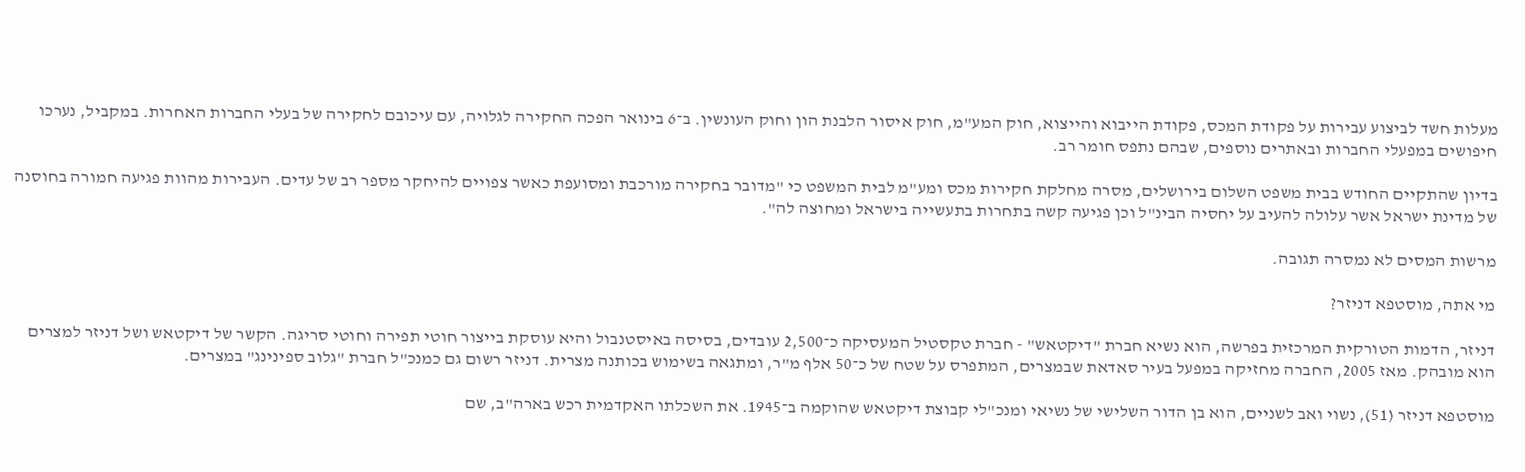מעלות חשד לביצוע עבירות על פקודת המכס, פקודת הייבוא והייצוא, חוק המע"מ, חוק איסור הלבנת הון וחוק העונשין. ב־6 בינואר הפכה החקירה לגלויה, עם עיכובם לחקירה של בעלי החברות האחרות. במקביל, נערכו חיפושים במפעלי החברות ובאתרים נוספים, שבהם נתפס חומר רב.

בדיון שהתקיים החודש בבית משפט השלום בירושלים, מסרה מחלקת חקירות מכס ומע"מ לבית המשפט כי "מדובר בחקירה מורכבת ומסועפת כאשר צפויים להיחקר מספר רב של עדים. העבירות מהוות פגיעה חמורה בחוסנה של מדינת ישראל אשר עלולה להעיב על יחסיה הבינ"ל וכן פגיעה קשה בתחרות בתעשייה בישראל ומחוצה לה".

מרשות המסים לא נמסרה תגובה.

מי אתה, מוסטפא דניזר?

דניזר, הדמות הטורקית המרכזית בפרשה, הוא נשיא חברת "דיקטאש" - חברת טקסטיל המעסיקה כ־2,500 עובדים, בסיסה באיסטנבול והיא עוסקת בייצור חוטי תפירה וחוטי סריגה. הקשר של דיקטאש ושל דניזר למצרים הוא מובהק. מאז 2005, החברה מחזיקה במפעל בעיר סאדאת שבמצרים, המתפרס על שטח של כ־50 אלף מ"ר, ומתגאה בשימוש בכותנה מצרית. דניזר רשום גם כמנכ"ל חברת "גלוב ספינינג" במצרים.

מוסטפא דניזר (51), נשוי ואב לשניים, הוא בן הדור השלישי של נשיאי ומנכ"לי קבוצת דיקטאש שהוקמה ב־1945. את השכלתו האקדמית רכש בארה"ב, שם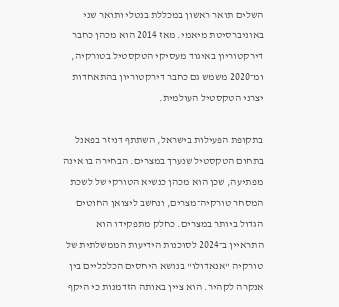השלים תואר ראשון במכללת בנטלי ותואר שני באוניברסיטת מיאמי. מאז 2014 הוא מכהן כחבר דירקטוריון באיגוד מעסיקי הטקסטיל בטורקיה, ומ־2020 משמש גם כחבר דירקטוריון בהתאחדות יצרני הטקסטיל העולמית.

בתקופת הפעילות בישראל, השתתף דניזר בפאנל בתחום הטקסטיל שנערך במצרים. הבחירה בו אינה מפתיעה, שכן הוא מכהן כנשיא הטורקי של לשכת המסחר טורקיה־מצרים, ונחשב ליצואן החוטים הגדול ביותר במצרים. כחלק מתפקידו הוא התראיין ב־2024 לסוכנות הידיעות הממשלתית של טורקיה "אנאדולו" בנושא היחסים הכלכליים בין אנקרה לקהיר. הוא ציין באותה הזדמנות כי היקף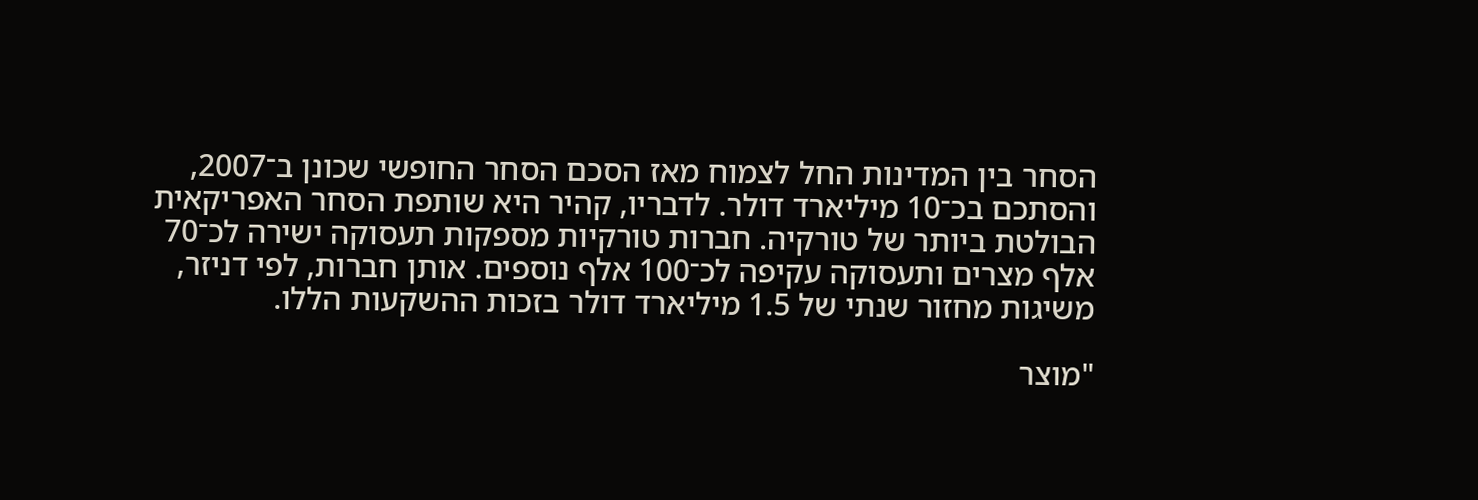הסחר בין המדינות החל לצמוח מאז הסכם הסחר החופשי שכונן ב־2007, והסתכם בכ־10 מיליארד דולר. לדבריו, קהיר היא שותפת הסחר האפריקאית הבולטת ביותר של טורקיה. חברות טורקיות מספקות תעסוקה ישירה לכ־70 אלף מצרים ותעסוקה עקיפה לכ־100 אלף נוספים. אותן חברות, לפי דניזר, משיגות מחזור שנתי של 1.5 מיליארד דולר בזכות ההשקעות הללו.

"מוצר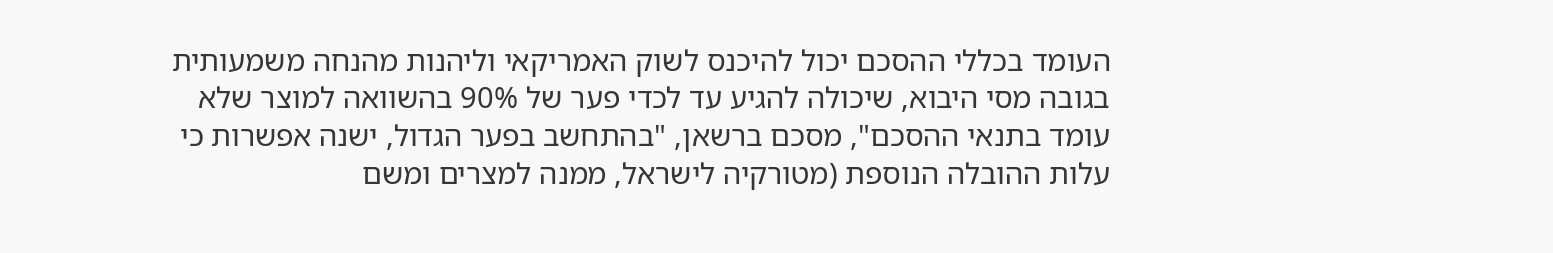העומד בכללי ההסכם יכול להיכנס לשוק האמריקאי וליהנות מהנחה משמעותית בגובה מסי היבוא, שיכולה להגיע עד לכדי פער של 90% בהשוואה למוצר שלא עומד בתנאי ההסכם", מסכם ברשאן, "בהתחשב בפער הגדול, ישנה אפשרות כי עלות ההובלה הנוספת (מטורקיה לישראל, ממנה למצרים ומשם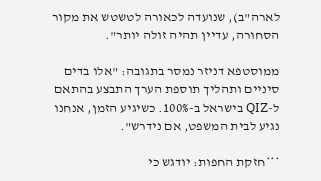לארה"ב), שנועדה לכאורה לטשטש את מקור הסחורה, עדיין תהיה זולה יותר".

ממוסטפא דניזר נמסר בתגובה: "אלו בדים סיניים ותהליך תוספת הערך התבצע בהתאם ל-QIZ בישראל ב-100%. כשיגיע הזמן, אנחנו נגיע לבית המשפט, אם נידרש".

***חזקת החפות: יודגש כי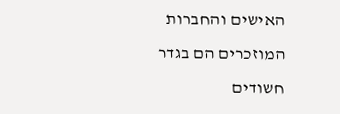האישים והחברות המוזכרים הם בגדר חשודים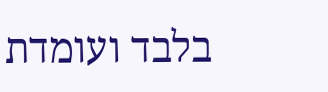בלבד ועומדת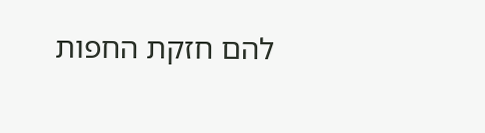להם חזקת החפות